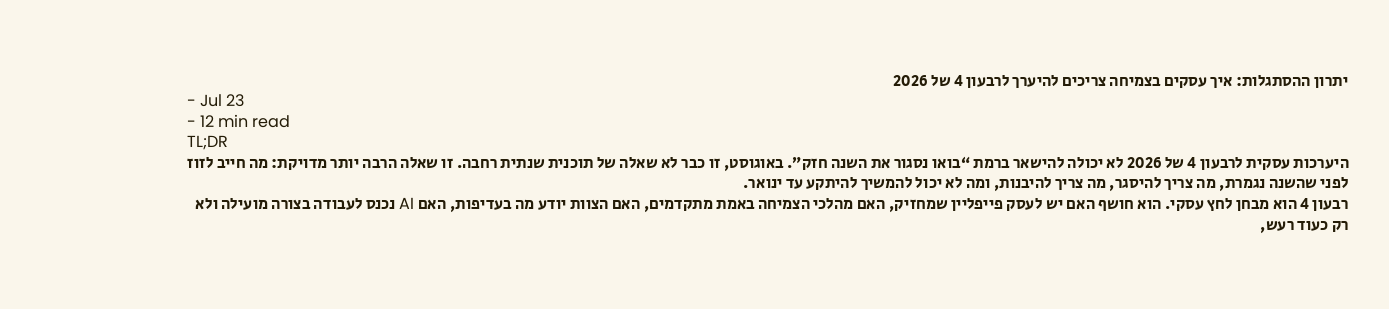יתרון ההסתגלות: איך עסקים בצמיחה צריכים להיערך לרבעון 4 של 2026
- Jul 23
- 12 min read
TL;DR
היערכות עסקית לרבעון 4 של 2026 לא יכולה להישאר ברמת “בואו נסגור את השנה חזק”. באוגוסט, זו כבר לא שאלה של תוכנית שנתית רחבה. זו שאלה הרבה יותר מדויקת: מה חייב לזוז לפני שהשנה נגמרת, מה צריך להיסגר, מה צריך להיבנות, ומה לא יכול להמשיך להיתקע עד ינואר.
רבעון 4 הוא מבחן לחץ עסקי. הוא חושף האם יש לעסק פייפליין שמחזיק, האם מהלכי הצמיחה באמת מתקדמים, האם הצוות יודע מה בעדיפות, האם AI נכנס לעבודה בצורה מועילה ולא רק כעוד רעש,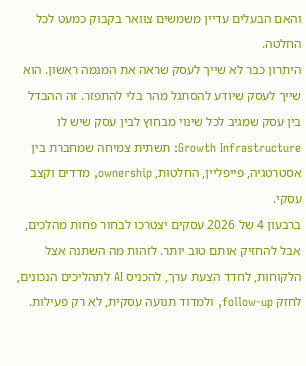והאם הבעלים עדיין משמשים צוואר בקבוק כמעט לכל החלטה.
היתרון כבר לא שייך לעסק שראה את המגמה ראשון. הוא שייך לעסק שיודע להסתגל מהר בלי להתפזר. זה ההבדל בין עסק שמגיב לכל שינוי מבחוץ לבין עסק שיש לו Growth Infrastructure: תשתית צמיחה שמחברת בין אסטרטגיה, פייפליין, החלטות, ownership, מדדים וקצב עסקי.
ברבעון 4 של 2026 עסקים יצטרכו לבחור פחות מהלכים, אבל להחזיק אותם טוב יותר. לזהות מה השתנה אצל הלקוחות, לחדד הצעת ערך, להכניס AI לתהליכים הנכונים, לחזק follow-up, ולמדוד תנועה עסקית, לא רק פעילות.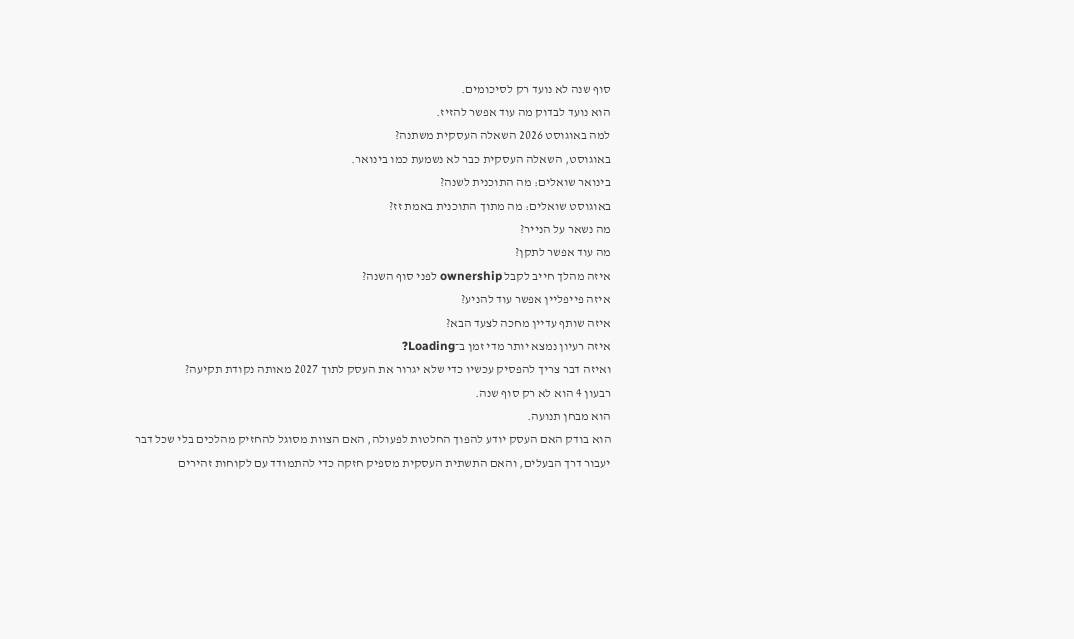סוף שנה לא נועד רק לסיכומים.
הוא נועד לבדוק מה עוד אפשר להזיז.
למה באוגוסט 2026 השאלה העסקית משתנה?
באוגוסט, השאלה העסקית כבר לא נשמעת כמו בינואר.
בינואר שואלים: מה התוכנית לשנה?
באוגוסט שואלים: מה מתוך התוכנית באמת זז?
מה נשאר על הנייר?
מה עוד אפשר לתקן?
איזה מהלך חייב לקבל ownership לפני סוף השנה?
איזה פייפליין אפשר עוד להניע?
איזה שותף עדיין מחכה לצעד הבא?
איזה רעיון נמצא יותר מדי זמן ב־Loading?
ואיזה דבר צריך להפסיק עכשיו כדי שלא יגרור את העסק לתוך 2027 מאותה נקודת תקיעה?
רבעון 4 הוא לא רק סוף שנה.
הוא מבחן תנועה.
הוא בודק האם העסק יודע להפוך החלטות לפעולה, האם הצוות מסוגל להחזיק מהלכים בלי שכל דבר יעבור דרך הבעלים, והאם התשתית העסקית מספיק חזקה כדי להתמודד עם לקוחות זהירים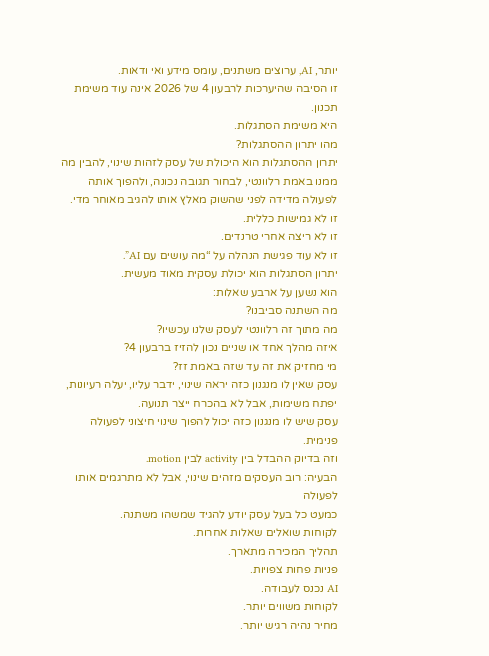יותר, AI, ערוצים משתנים, עומס מידע ואי ודאות.
זו הסיבה שהיערכות לרבעון 4 של 2026 אינה עוד משימת תכנון.
היא משימת הסתגלות.
מהו יתרון ההסתגלות?
יתרון ההסתגלות הוא היכולת של עסק לזהות שינוי, להבין מה ממנו באמת רלוונטי, לבחור תגובה נכונה, ולהפוך אותה לפעולה מדידה לפני שהשוק מאלץ אותו להגיב מאוחר מדי.
זו לא גמישות כללית.
זו לא ריצה אחרי טרנדים.
זו לא עוד פגישת הנהלה על “מה עושים עם AI”.
יתרון הסתגלות הוא יכולת עסקית מאוד מעשית.
הוא נשען על ארבע שאלות:
מה השתנה סביבנו?
מה מתוך זה רלוונטי לעסק שלנו עכשיו?
איזה מהלך אחד או שניים נכון להזיז ברבעון 4?
מי מחזיק את זה עד שזה באמת זז?
עסק שאין לו מנגנון כזה יראה שינוי, ידבר עליו, יעלה רעיונות, יפתח משימות, אבל לא בהכרח ייצר תנועה.
עסק שיש לו מנגנון כזה יכול להפוך שינוי חיצוני לפעולה פנימית.
וזה בדיוק ההבדל בין activity לבין motion.
הבעיה: רוב העסקים מזהים שינוי, אבל לא מתרגמים אותו לפעולה
כמעט כל בעל עסק יודע להגיד שמשהו משתנה.
לקוחות שואלים שאלות אחרות.
תהליך המכירה מתארך.
פניות פחות צפויות.
AI נכנס לעבודה.
לקוחות משווים יותר.
מחיר נהיה רגיש יותר.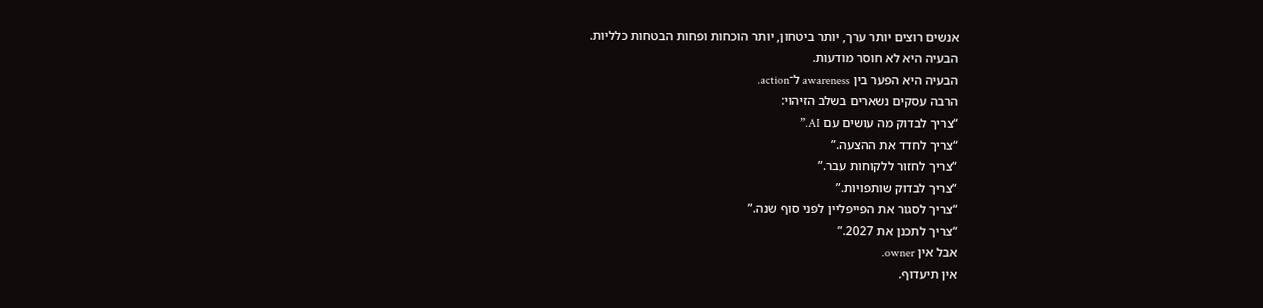אנשים רוצים יותר ערך, יותר ביטחון, יותר הוכחות ופחות הבטחות כלליות.
הבעיה היא לא חוסר מודעות.
הבעיה היא הפער בין awareness ל־action.
הרבה עסקים נשארים בשלב הזיהוי:
“צריך לבדוק מה עושים עם AI.”
“צריך לחדד את ההצעה.”
“צריך לחזור ללקוחות עבר.”
“צריך לבדוק שותפויות.”
“צריך לסגור את הפייפליין לפני סוף שנה.”
“צריך לתכנן את 2027.”
אבל אין owner.
אין תיעדוף.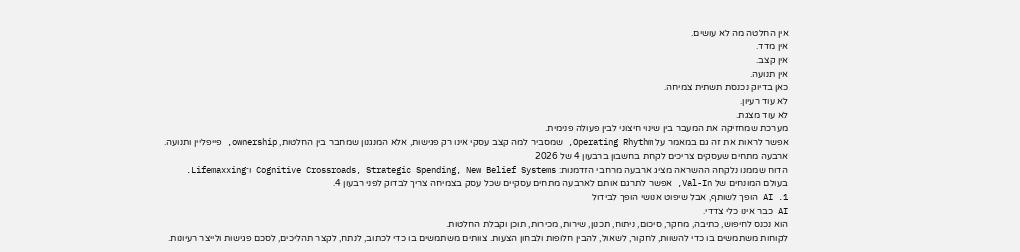אין החלטה מה לא עושים.
אין מדד.
אין קצב.
אין תנועה.
כאן בדיוק נכנסת תשתית צמיחה.
לא עוד רעיון.
לא עוד מצגת.
מערכת שמחזיקה את המעבר בין שינוי חיצוני לבין פעולה פנימית.
אפשר לראות את זה גם במאמר על Operating Rhythm, שמסביר למה קצב עסקי אינו רק פגישות, אלא המנגנון שמחבר בין החלטות, ownership, פייפליין ותנועה.
ארבעה מתחים שעסקים צריכים לקחת בחשבון ברבעון 4 של 2026
הדוח שממנו נלקחה ההשראה מציג ארבעה מרחבי הזדמנות: Cognitive Crossroads, Strategic Spending, New Belief Systems ו־Lifemaxxing.
בעולם המונחים של Val-In, אפשר לתרגם אותם לארבעה מתחים עסקיים שכל עסק בצמיחה צריך לבדוק לפני רבעון 4.
1. AI הופך לשותף, אבל שיפוט אנושי הופך לבידול
AI כבר אינו כלי צדדי.
הוא נכנס לחיפוש, כתיבה, מחקר, סיכום, ניתוח, תכנון, שירות, מכירות, תוכן וקבלת החלטות.
לקוחות משתמשים בו כדי להשוות, לחקור, לשאול, להבין חלופות ולבחון הצעות. צוותים משתמשים בו כדי לכתוב, לנתח, לקצר תהליכים, לסכם פגישות ולייצר רעיונות.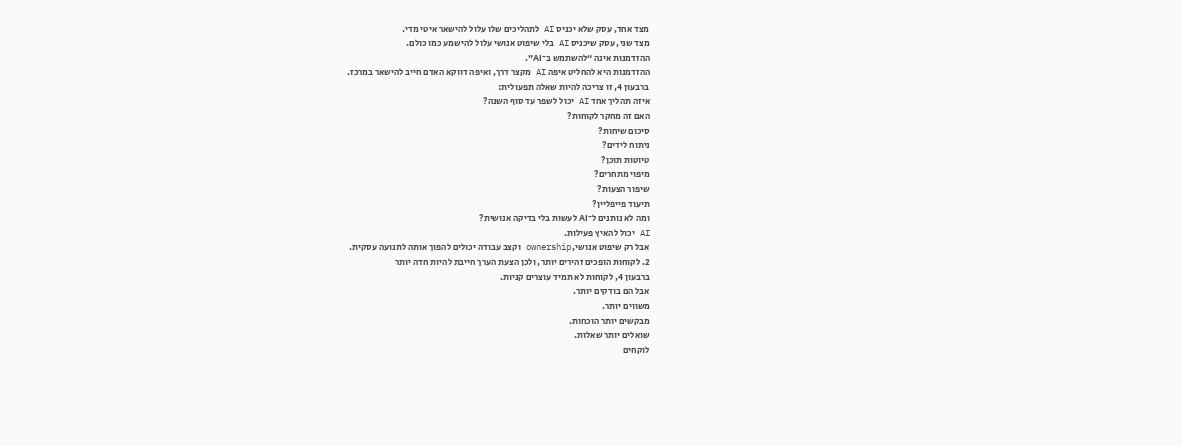מצד אחד, עסק שלא יכניס AI לתהליכים שלו עלול להישאר איטי מדי.
מצד שני, עסק שיכניס AI בלי שיפוט אנושי עלול להישמע כמו כולם.
ההזדמנות אינה “להשתמש ב־AI”.
ההזדמנות היא להחליט איפה AI מקצר דרך, ואיפה דווקא האדם חייב להישאר במרכז.
ברבעון 4, זו צריכה להיות שאלה תפעולית:
איזה תהליך אחד AI יכול לשפר עד סוף השנה?
האם זה מחקר לקוחות?
סיכום שיחות?
ניתוח לידים?
טיוטות תוכן?
מיפוי מתחרים?
שיפור הצעות?
תיעוד פייפליין?
ומה לא נותנים ל־AI לעשות בלי בדיקה אנושית?
AI יכול להאיץ פעילות.
אבל רק שיפוט אנושי, ownership וקצב עבודה יכולים להפוך אותה לתנועה עסקית.
2. לקוחות הופכים זהירים יותר, ולכן הצעת הערך חייבת להיות חדה יותר
ברבעון 4, לקוחות לא תמיד עוצרים קניות.
אבל הם בודקים יותר.
משווים יותר.
מבקשים יותר הוכחות.
שואלים יותר שאלות.
לוקחים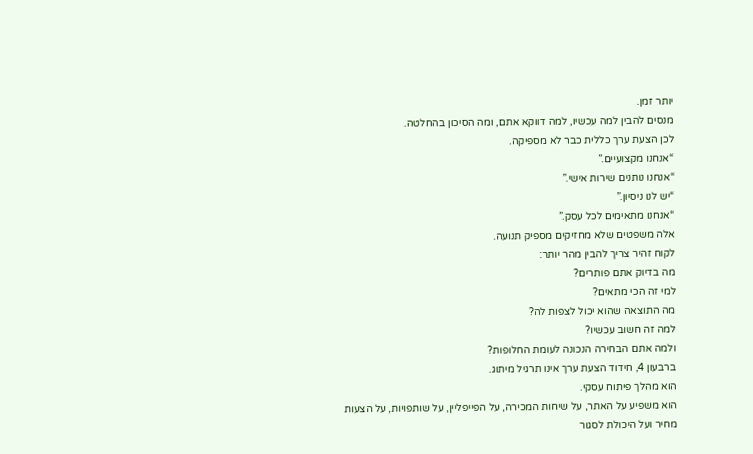יותר זמן.
מנסים להבין למה עכשיו, למה דווקא אתם, ומה הסיכון בהחלטה.
לכן הצעת ערך כללית כבר לא מספיקה.
“אנחנו מקצועיים.”
“אנחנו נותנים שירות אישי.”
“יש לנו ניסיון.”
“אנחנו מתאימים לכל עסק.”
אלה משפטים שלא מחזיקים מספיק תנועה.
לקוח זהיר צריך להבין מהר יותר:
מה בדיוק אתם פותרים?
למי זה הכי מתאים?
מה התוצאה שהוא יכול לצפות לה?
למה זה חשוב עכשיו?
ולמה אתם הבחירה הנכונה לעומת החלופות?
ברבעון 4, חידוד הצעת ערך אינו תרגיל מיתוג.
הוא מהלך פיתוח עסקי.
הוא משפיע על האתר, על שיחות המכירה, על הפייפליין, על שותפויות, על הצעות מחיר ועל היכולת לסגור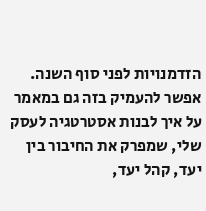הזדמנויות לפני סוף השנה.
אפשר להעמיק בזה גם במאמר על איך לבנות אסטרטגיה לעסק שלי, שמפרק את החיבור בין יעד, קהל יעד,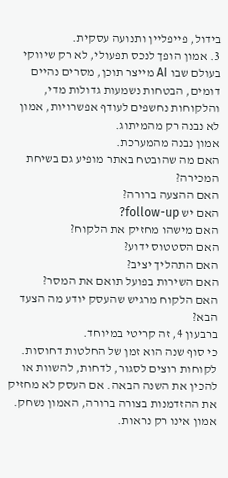בידול, פייפליין ותנועה עסקית.
3. אמון הופך לנכס תפעולי, לא רק שיווקי
בעולם שבו AI מייצר תוכן, מסרים נהיים דומים, הבטחות נשמעות גדולות מדי, והלקוחות נחשפים לעודף אפשרויות, אמון לא נבנה רק מהמיתוג.
אמון נבנה מהמערכת.
האם מה שהובטח באתר מופיע גם בשיחת המכירה?
האם ההצעה ברורה?
האם יש follow-up?
האם מישהו מחזיק את הלקוח?
האם הסטטוס ידוע?
האם התהליך יציב?
האם השירות בפועל תואם את המסר?
האם הלקוח מרגיש שהעסק יודע מה הצעד הבא?
ברבעון 4, זה קריטי במיוחד.
כי סוף שנה הוא זמן של החלטות דחוסות. לקוחות רוצים לסגור, לדחות, להשוות או להכין את השנה הבאה. אם העסק לא מחזיק את ההזדמנות בצורה ברורה, האמון נשחק.
אמון אינו רק נראות.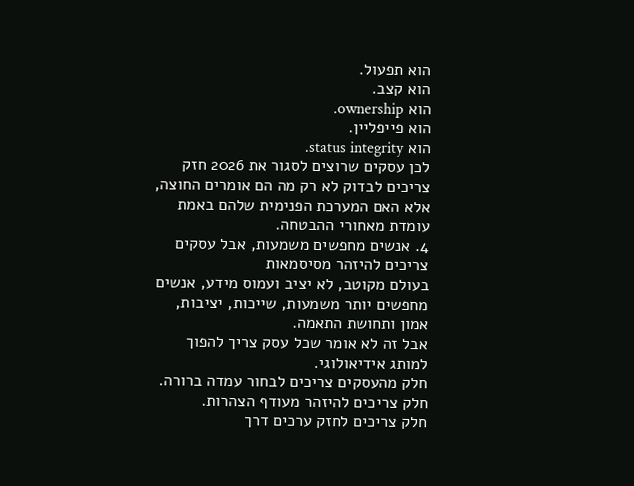הוא תפעול.
הוא קצב.
הוא ownership.
הוא פייפליין.
הוא status integrity.
לכן עסקים שרוצים לסגור את 2026 חזק צריכים לבדוק לא רק מה הם אומרים החוצה, אלא האם המערכת הפנימית שלהם באמת עומדת מאחורי ההבטחה.
4. אנשים מחפשים משמעות, אבל עסקים צריכים להיזהר מסיסמאות
בעולם מקוטב, לא יציב ועמוס מידע, אנשים מחפשים יותר משמעות, שייכות, יציבות, אמון ותחושת התאמה.
אבל זה לא אומר שכל עסק צריך להפוך למותג אידיאולוגי.
חלק מהעסקים צריכים לבחור עמדה ברורה.
חלק צריכים להיזהר מעודף הצהרות.
חלק צריכים לחזק ערכים דרך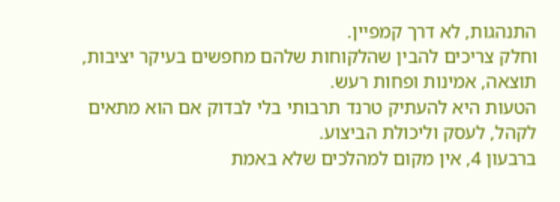התנהגות, לא דרך קמפיין.
וחלק צריכים להבין שהלקוחות שלהם מחפשים בעיקר יציבות, תוצאה, אמינות ופחות רעש.
הטעות היא להעתיק טרנד תרבותי בלי לבדוק אם הוא מתאים לקהל, לעסק וליכולת הביצוע.
ברבעון 4, אין מקום למהלכים שלא באמת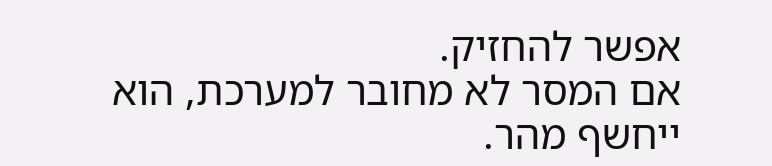אפשר להחזיק.
אם המסר לא מחובר למערכת, הוא ייחשף מהר.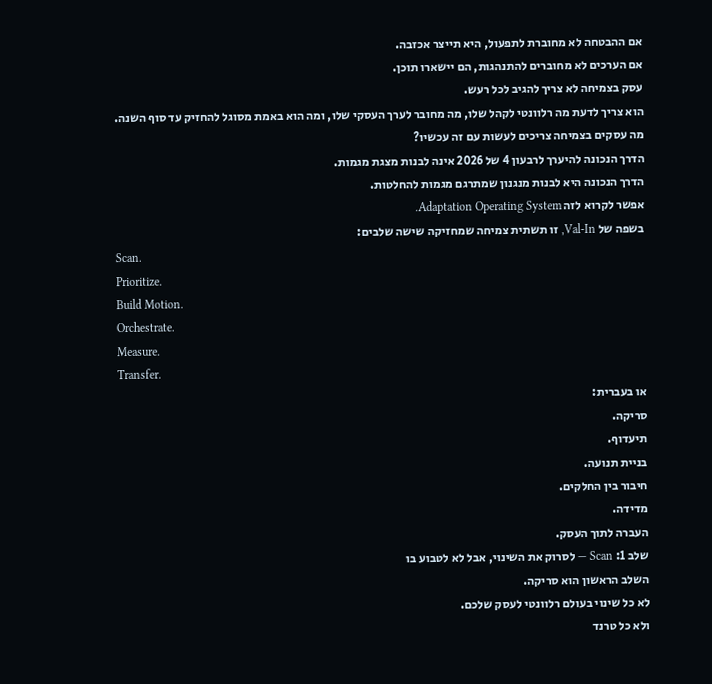אם ההבטחה לא מחוברת לתפעול, היא תייצר אכזבה.
אם הערכים לא מחוברים להתנהגות, הם יישארו תוכן.
עסק בצמיחה לא צריך להגיב לכל רעש.
הוא צריך לדעת מה רלוונטי לקהל שלו, מה מחובר לערך העסקי שלו, ומה הוא באמת מסוגל להחזיק עד סוף השנה.
מה עסקים בצמיחה צריכים לעשות עם זה עכשיו?
הדרך הנכונה להיערך לרבעון 4 של 2026 אינה לבנות מצגת מגמות.
הדרך הנכונה היא לבנות מנגנון שמתרגם מגמות להחלטות.
אפשר לקרוא לזה Adaptation Operating System.
בשפה של Val-In, זו תשתית צמיחה שמחזיקה שישה שלבים:
Scan.
Prioritize.
Build Motion.
Orchestrate.
Measure.
Transfer.
או בעברית:
סריקה.
תיעדוף.
בניית תנועה.
חיבור בין החלקים.
מדידה.
העברה לתוך העסק.
שלב 1: Scan — לסרוק את השינוי, אבל לא לטבוע בו
השלב הראשון הוא סריקה.
לא כל שינוי בעולם רלוונטי לעסק שלכם.
ולא כל טרנד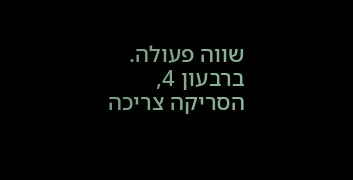שווה פעולה.
ברבעון 4, הסריקה צריכה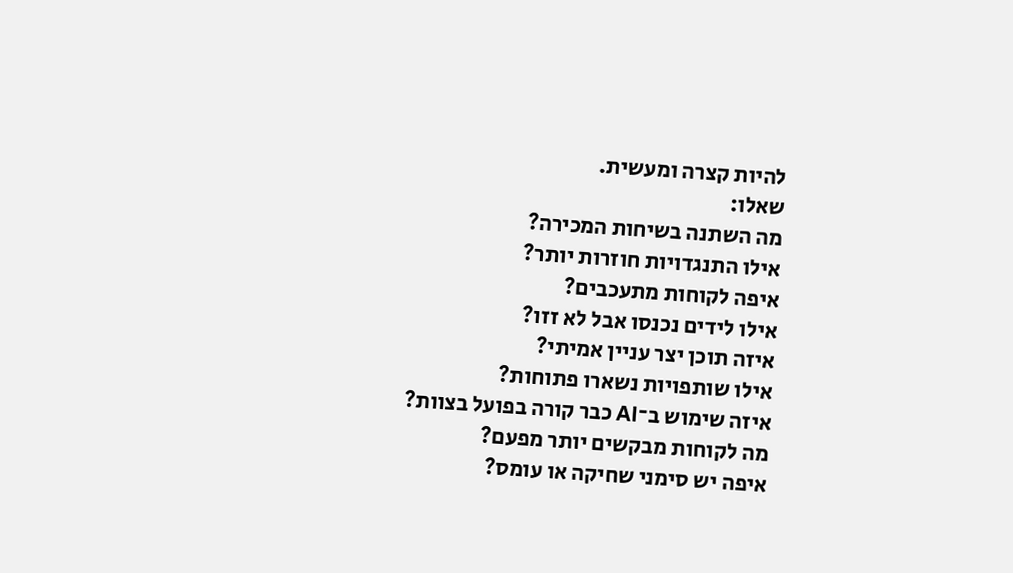להיות קצרה ומעשית.
שאלו:
מה השתנה בשיחות המכירה?
אילו התנגדויות חוזרות יותר?
איפה לקוחות מתעכבים?
אילו לידים נכנסו אבל לא זזו?
איזה תוכן יצר עניין אמיתי?
אילו שותפויות נשארו פתוחות?
איזה שימוש ב־AI כבר קורה בפועל בצוות?
מה לקוחות מבקשים יותר מפעם?
איפה יש סימני שחיקה או עומס?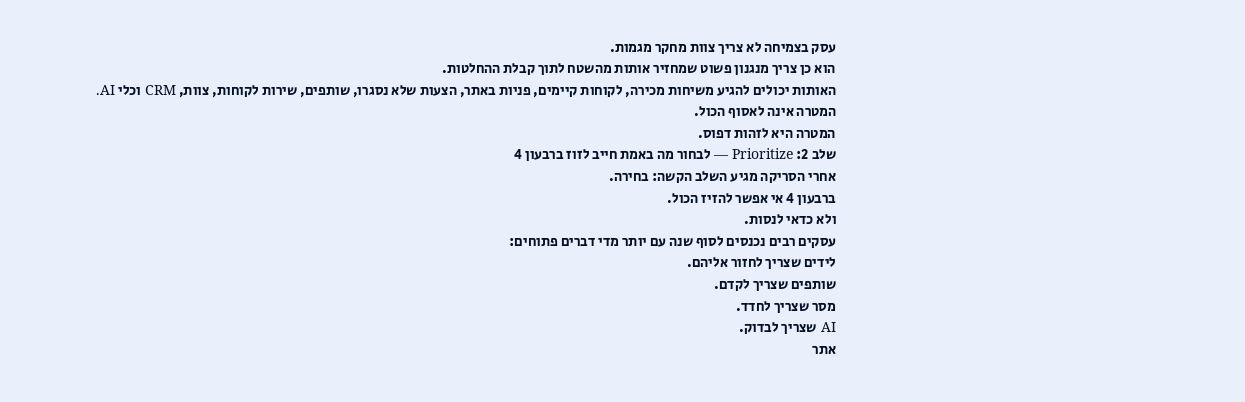עסק בצמיחה לא צריך צוות מחקר מגמות.
הוא כן צריך מנגנון פשוט שמחזיר אותות מהשטח לתוך קבלת ההחלטות.
האותות יכולים להגיע משיחות מכירה, לקוחות קיימים, פניות באתר, הצעות שלא נסגרו, שותפים, שירות לקוחות, צוות, CRM וכלי AI.
המטרה אינה לאסוף הכול.
המטרה היא לזהות דפוס.
שלב 2: Prioritize — לבחור מה באמת חייב לזוז ברבעון 4
אחרי הסריקה מגיע השלב הקשה: בחירה.
ברבעון 4 אי אפשר להזיז הכול.
ולא כדאי לנסות.
עסקים רבים נכנסים לסוף שנה עם יותר מדי דברים פתוחים:
לידים שצריך לחזור אליהם.
שותפים שצריך לקדם.
מסר שצריך לחדד.
AI שצריך לבדוק.
אתר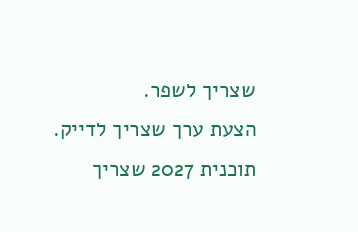שצריך לשפר.
הצעת ערך שצריך לדייק.
תוכנית 2027 שצריך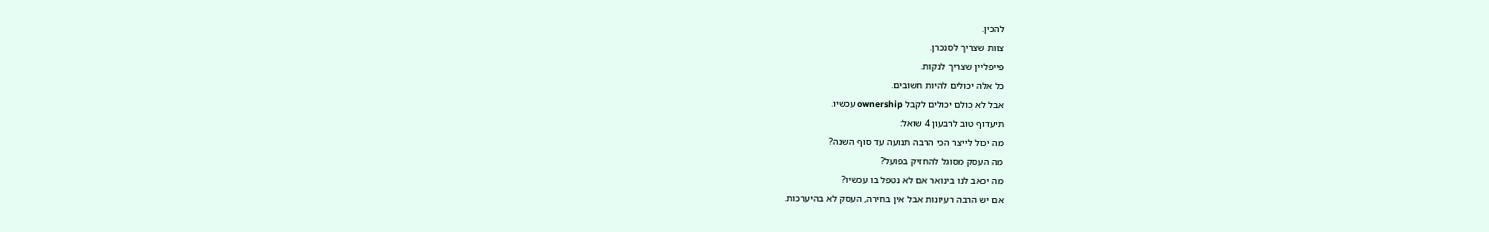להכין.
צוות שצריך לסנכרן.
פייפליין שצריך לנקות.
כל אלה יכולים להיות חשובים.
אבל לא כולם יכולים לקבל ownership עכשיו.
תיעדוף טוב לרבעון 4 שואל:
מה יכול לייצר הכי הרבה תנועה עד סוף השנה?
מה העסק מסוגל להחזיק בפועל?
מה יכאב לנו בינואר אם לא נטפל בו עכשיו?
אם יש הרבה רעיונות אבל אין בחירה, העסק לא בהיערכות.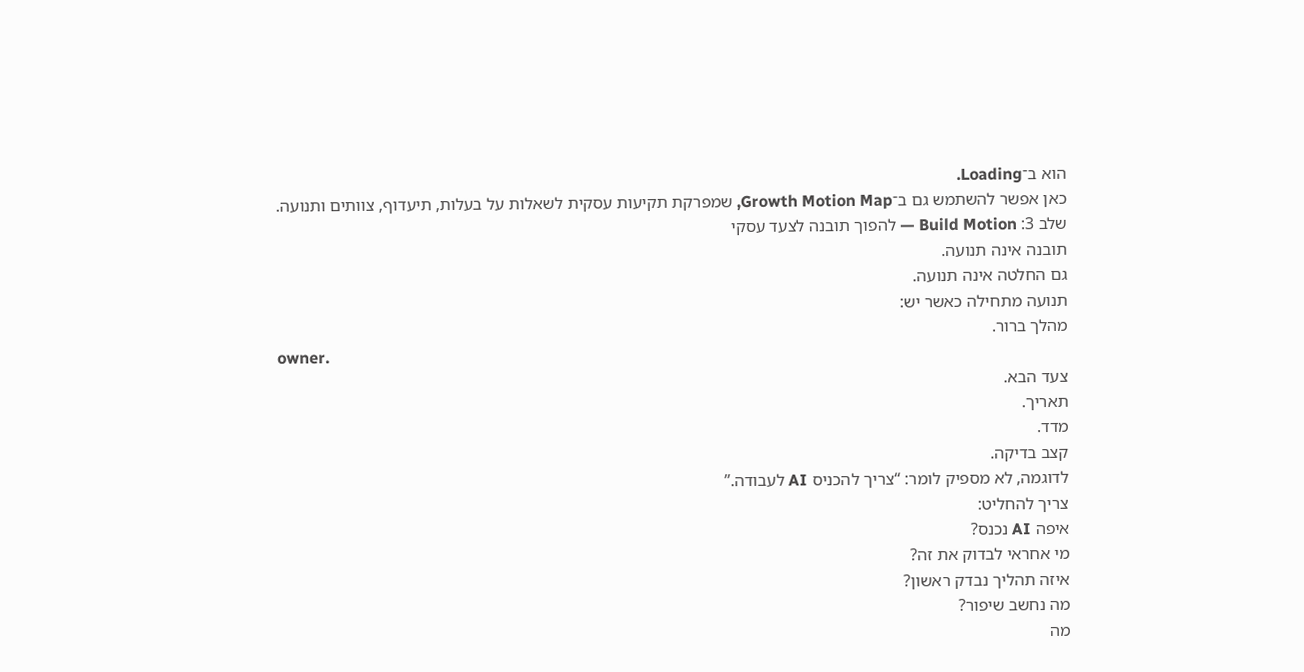הוא ב־Loading.
כאן אפשר להשתמש גם ב־Growth Motion Map, שמפרקת תקיעות עסקית לשאלות על בעלות, תיעדוף, צוותים ותנועה.
שלב 3: Build Motion — להפוך תובנה לצעד עסקי
תובנה אינה תנועה.
גם החלטה אינה תנועה.
תנועה מתחילה כאשר יש:
מהלך ברור.
owner.
צעד הבא.
תאריך.
מדד.
קצב בדיקה.
לדוגמה, לא מספיק לומר: “צריך להכניס AI לעבודה.”
צריך להחליט:
איפה AI נכנס?
מי אחראי לבדוק את זה?
איזה תהליך נבדק ראשון?
מה נחשב שיפור?
מה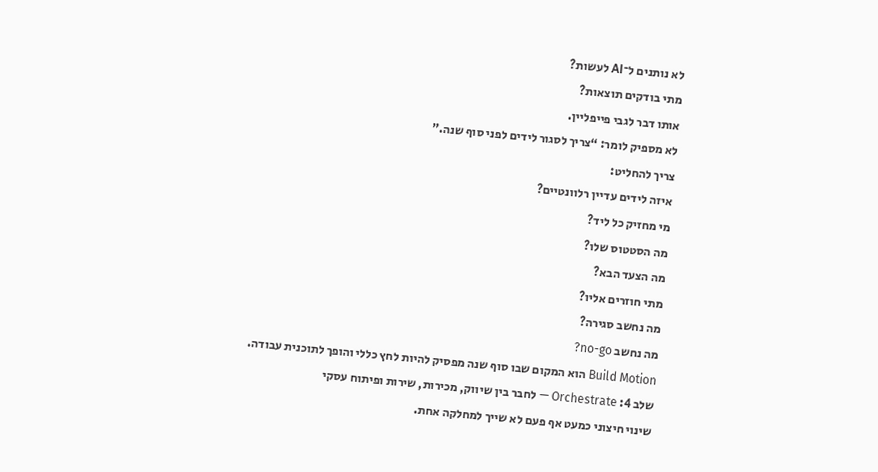לא נותנים ל־AI לעשות?
מתי בודקים תוצאות?
אותו דבר לגבי פייפליין.
לא מספיק לומר: “צריך לסגור לידים לפני סוף שנה.”
צריך להחליט:
איזה לידים עדיין רלוונטיים?
מי מחזיק כל ליד?
מה הסטטוס שלו?
מה הצעד הבא?
מתי חוזרים אליו?
מה נחשב סגירה?
מה נחשב no-go?
Build Motion הוא המקום שבו סוף שנה מפסיק להיות לחץ כללי והופך לתוכנית עבודה.
שלב 4: Orchestrate — לחבר בין שיווק, מכירות, שירות ופיתוח עסקי
שינוי חיצוני כמעט אף פעם לא שייך למחלקה אחת.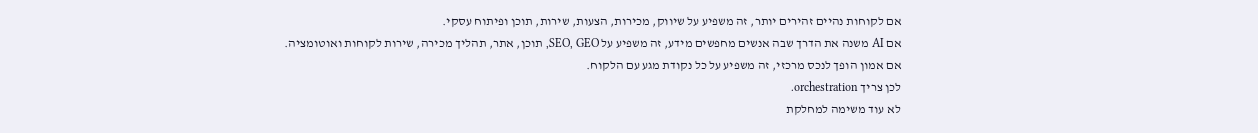אם לקוחות נהיים זהירים יותר, זה משפיע על שיווק, מכירות, הצעות, שירות, תוכן ופיתוח עסקי.
אם AI משנה את הדרך שבה אנשים מחפשים מידע, זה משפיע על SEO, GEO, תוכן, אתר, תהליך מכירה, שירות לקוחות ואוטומציה.
אם אמון הופך לנכס מרכזי, זה משפיע על כל נקודת מגע עם הלקוח.
לכן צריך orchestration.
לא עוד משימה למחלקת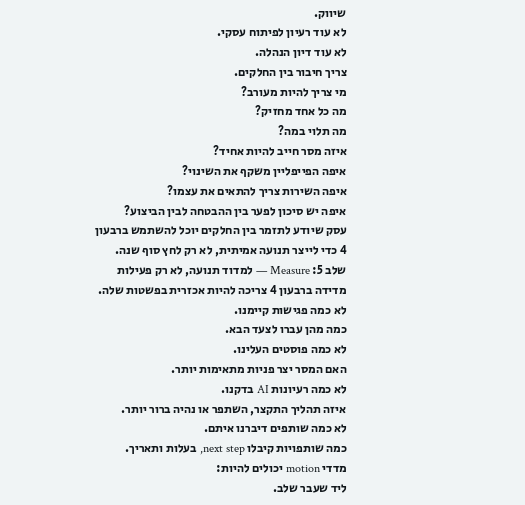שיווק.
לא עוד רעיון לפיתוח עסקי.
לא עוד דיון הנהלה.
צריך חיבור בין החלקים.
מי צריך להיות מעורב?
מה כל אחד מחזיק?
מה תלוי במה?
איזה מסר חייב להיות אחיד?
איפה הפייפליין משקף את השינוי?
איפה השירות צריך להתאים את עצמו?
איפה יש סיכון לפער בין ההבטחה לבין הביצוע?
עסק שיודע לתזמר בין החלקים יוכל להשתמש ברבעון 4 כדי לייצר תנועה אמיתית, לא רק לחץ סוף שנה.
שלב 5: Measure — למדוד תנועה, לא רק פעילות
מדידה ברבעון 4 צריכה להיות אכזרית בפשטות שלה.
לא כמה פגישות קיימנו.
כמה מהן עברו לצעד הבא.
לא כמה פוסטים העלינו.
האם המסר יצר פניות מתאימות יותר.
לא כמה רעיונות AI בדקנו.
איזה תהליך התקצר, השתפר או נהיה ברור יותר.
לא כמה שותפים דיברנו איתם.
כמה שותפויות קיבלו next step, בעלות ותאריך.
מדדי motion יכולים להיות:
ליד שעבר שלב.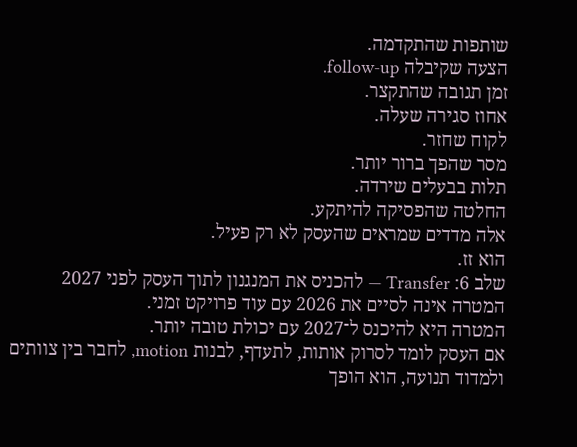שותפות שהתקדמה.
הצעה שקיבלה follow-up.
זמן תגובה שהתקצר.
אחוז סגירה שעלה.
לקוח שחזר.
מסר שהפך ברור יותר.
תלות בבעלים שירדה.
החלטה שהפסיקה להיתקע.
אלה מדדים שמראים שהעסק לא רק פעיל.
הוא זז.
שלב 6: Transfer — להכניס את המנגנון לתוך העסק לפני 2027
המטרה אינה לסיים את 2026 עם עוד פרויקט זמני.
המטרה היא להיכנס ל־2027 עם יכולת טובה יותר.
אם העסק לומד לסרוק אותות, לתעדף, לבנות motion, לחבר בין צוותים ולמדוד תנועה, הוא הופך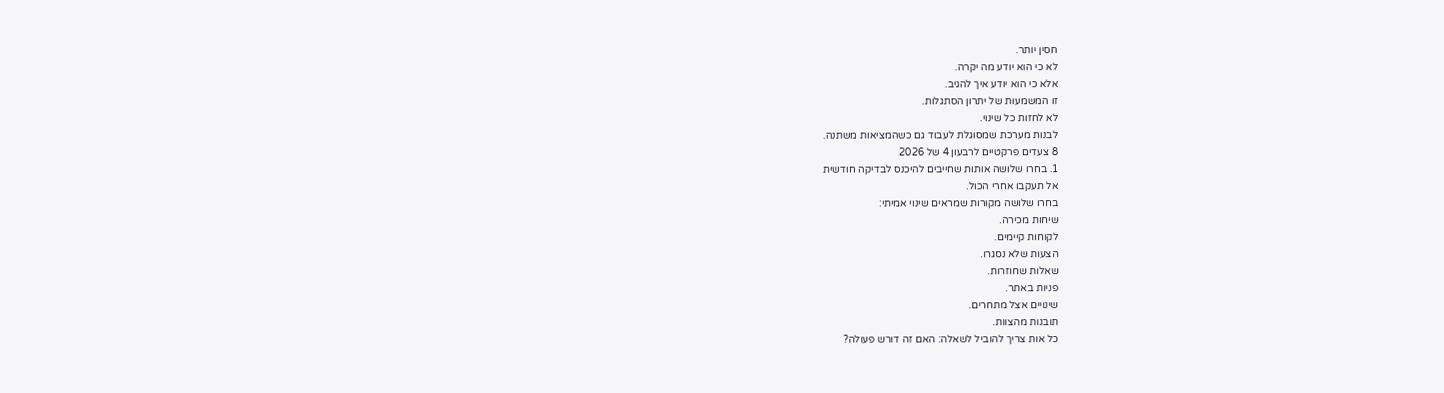חסין יותר.
לא כי הוא יודע מה יקרה.
אלא כי הוא יודע איך להגיב.
זו המשמעות של יתרון הסתגלות.
לא לחזות כל שינוי.
לבנות מערכת שמסוגלת לעבוד גם כשהמציאות משתנה.
8 צעדים פרקטיים לרבעון 4 של 2026
1. בחרו שלושה אותות שחייבים להיכנס לבדיקה חודשית
אל תעקבו אחרי הכול.
בחרו שלושה מקורות שמראים שינוי אמיתי:
שיחות מכירה.
לקוחות קיימים.
הצעות שלא נסגרו.
שאלות שחוזרות.
פניות באתר.
שינויים אצל מתחרים.
תובנות מהצוות.
כל אות צריך להוביל לשאלה: האם זה דורש פעולה?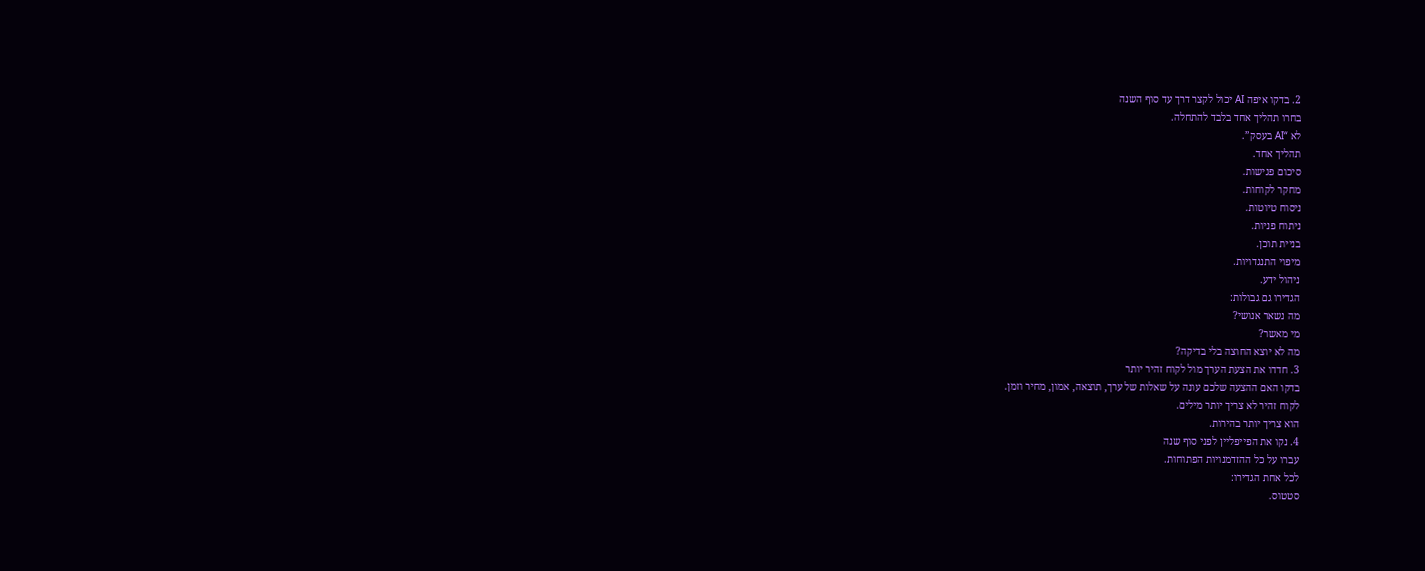2. בדקו איפה AI יכול לקצר דרך עד סוף השנה
בחרו תהליך אחד בלבד להתחלה.
לא “AI בעסק”.
תהליך אחד.
סיכום פגישות.
מחקר לקוחות.
ניסוח טיוטות.
ניתוח פניות.
בניית תוכן.
מיפוי התנגדויות.
ניהול ידע.
הגדירו גם גבולות:
מה נשאר אנושי?
מי מאשר?
מה לא יוצא החוצה בלי בדיקה?
3. חדדו את הצעת הערך מול לקוח זהיר יותר
בדקו האם ההצעה שלכם עונה על שאלות של ערך, תוצאה, אמון, מחיר וזמן.
לקוח זהיר לא צריך יותר מילים.
הוא צריך יותר בהירות.
4. נקו את הפייפליין לפני סוף שנה
עברו על כל ההזדמנויות הפתוחות.
לכל אחת הגדירו:
סטטוס.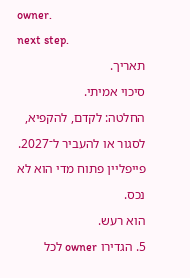owner.
next step.
תאריך.
סיכוי אמיתי.
החלטה: לקדם, להקפיא, לסגור או להעביר ל־2027.
פייפליין פתוח מדי הוא לא נכס.
הוא רעש.
5. הגדירו owner לכל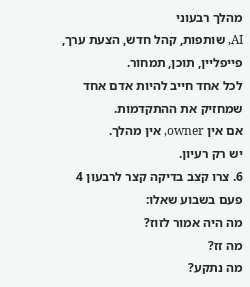מהלך רבעוני
AI, שותפות, קהל חדש, הצעת ערך, פייפליין, תוכן, תמחור.
לכל אחד חייב להיות אדם אחד שמחזיק את ההתקדמות.
אם אין owner, אין מהלך.
יש רק רעיון.
6. צרו קצב בדיקה קצר לרבעון 4
פעם בשבוע שאלו:
מה היה אמור לזוז?
מה זז?
מה נתקע?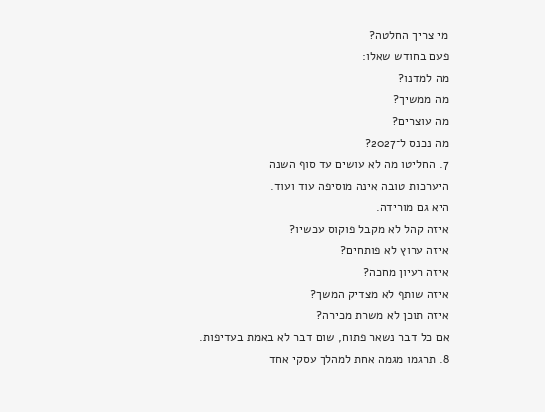מי צריך החלטה?
פעם בחודש שאלו:
מה למדנו?
מה ממשיך?
מה עוצרים?
מה נכנס ל־2027?
7. החליטו מה לא עושים עד סוף השנה
היערכות טובה אינה מוסיפה עוד ועוד.
היא גם מורידה.
איזה קהל לא מקבל פוקוס עכשיו?
איזה ערוץ לא פותחים?
איזה רעיון מחכה?
איזה שותף לא מצדיק המשך?
איזה תוכן לא משרת מכירה?
אם כל דבר נשאר פתוח, שום דבר לא באמת בעדיפות.
8. תרגמו מגמה אחת למהלך עסקי אחד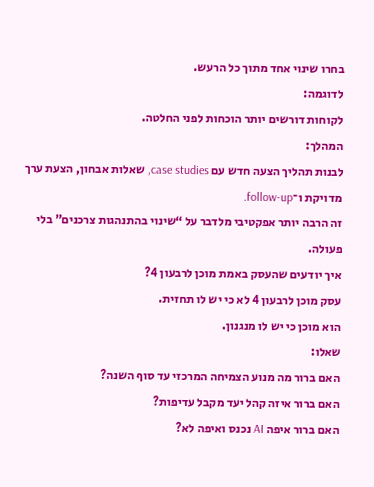בחרו שינוי אחד מתוך כל הרעש.
לדוגמה:
לקוחות דורשים יותר הוכחות לפני החלטה.
המהלך:
לבנות תהליך הצעה חדש עם case studies, שאלות אבחון, הצעת ערך מדויקת ו־follow-up.
זה הרבה יותר אפקטיבי מלדבר על “שינוי בהתנהגות צרכנים” בלי פעולה.
איך יודעים שהעסק באמת מוכן לרבעון 4?
עסק מוכן לרבעון 4 לא כי יש לו תחזית.
הוא מוכן כי יש לו מנגנון.
שאלו:
האם ברור מה מנוע הצמיחה המרכזי עד סוף השנה?
האם ברור איזה קהל יעד מקבל עדיפות?
האם ברור איפה AI נכנס ואיפה לא?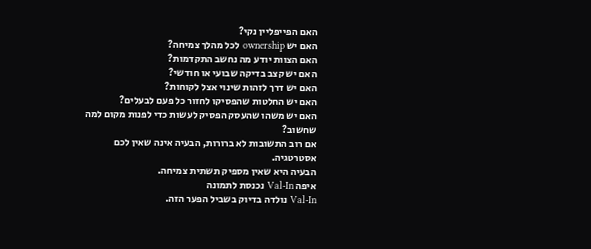האם הפייפליין נקי?
האם יש ownership לכל מהלך צמיחה?
האם הצוות יודע מה נחשב התקדמות?
האם יש קצב בדיקה שבועי או חודשי?
האם יש דרך לזהות שינוי אצל לקוחות?
האם יש החלטות שהפסיקו לחזור כל פעם לבעלים?
האם יש משהו שהעסק הפסיק לעשות כדי לפנות מקום למה שחשוב?
אם רוב התשובות לא ברורות, הבעיה אינה שאין לכם אסטרטגיה.
הבעיה היא שאין מספיק תשתית צמיחה.
איפה Val-In נכנסת לתמונה
Val-In נולדה בדיוק בשביל הפער הזה.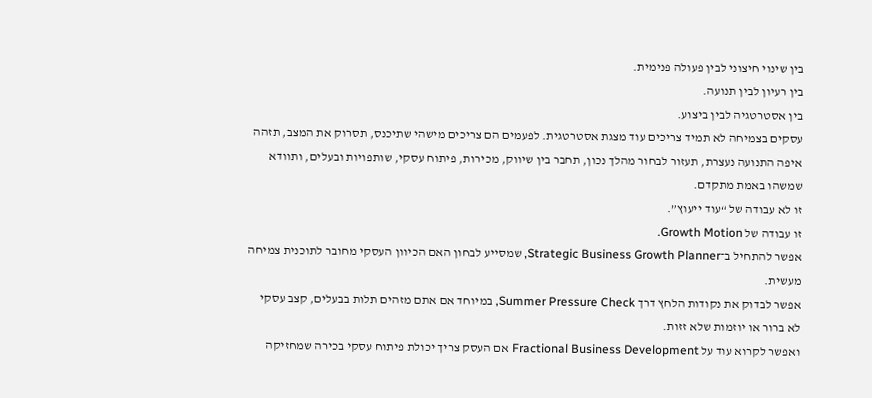בין שינוי חיצוני לבין פעולה פנימית.
בין רעיון לבין תנועה.
בין אסטרטגיה לבין ביצוע.
עסקים בצמיחה לא תמיד צריכים עוד מצגת אסטרטגית. לפעמים הם צריכים מישהי שתיכנס, תסרוק את המצב, תזהה איפה התנועה נעצרת, תעזור לבחור מהלך נכון, תחבר בין שיווק, מכירות, פיתוח עסקי, שותפויות ובעלים, ותוודא שמשהו באמת מתקדם.
זו לא עבודה של “עוד ייעוץ”.
זו עבודה של Growth Motion.
אפשר להתחיל ב־Strategic Business Growth Planner, שמסייע לבחון האם הכיוון העסקי מחובר לתוכנית צמיחה מעשית.
אפשר לבדוק את נקודות הלחץ דרך Summer Pressure Check, במיוחד אם אתם מזהים תלות בבעלים, קצב עסקי לא ברור או יוזמות שלא זזות.
ואפשר לקרוא עוד על Fractional Business Development אם העסק צריך יכולת פיתוח עסקי בכירה שמחזיקה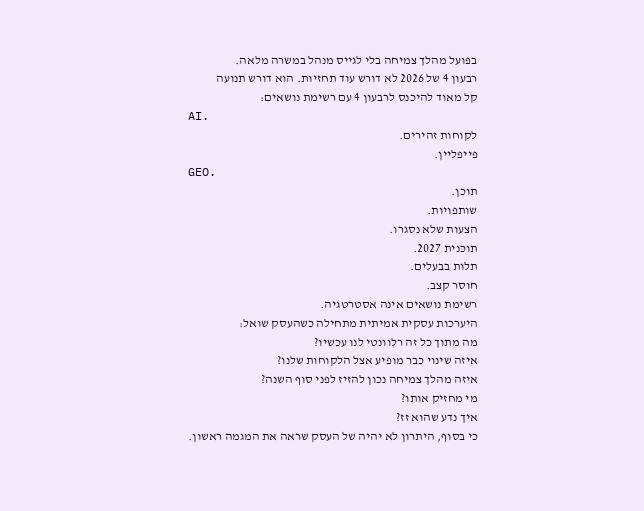בפועל מהלך צמיחה בלי לגייס מנהל במשרה מלאה.
רבעון 4 של 2026 לא דורש עוד תחזיות. הוא דורש תנועה
קל מאוד להיכנס לרבעון 4 עם רשימת נושאים:
AI.
לקוחות זהירים.
פייפליין.
GEO.
תוכן.
שותפויות.
הצעות שלא נסגרו.
תוכנית 2027.
תלות בבעלים.
חוסר קצב.
רשימת נושאים אינה אסטרטגיה.
היערכות עסקית אמיתית מתחילה כשהעסק שואל:
מה מתוך כל זה רלוונטי לנו עכשיו?
איזה שינוי כבר מופיע אצל הלקוחות שלנו?
איזה מהלך צמיחה נכון להזיז לפני סוף השנה?
מי מחזיק אותו?
איך נדע שהוא זז?
כי בסוף, היתרון לא יהיה של העסק שראה את המגמה ראשון.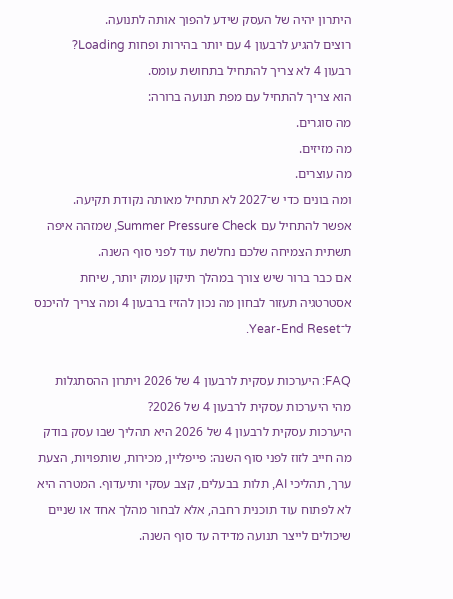היתרון יהיה של העסק שידע להפוך אותה לתנועה.
רוצים להגיע לרבעון 4 עם יותר בהירות ופחות Loading?
רבעון 4 לא צריך להתחיל בתחושת עומס.
הוא צריך להתחיל עם מפת תנועה ברורה:
מה סוגרים.
מה מזיזים.
מה עוצרים.
ומה בונים כדי ש־2027 לא תתחיל מאותה נקודת תקיעה.
אפשר להתחיל עם Summer Pressure Check, שמזהה איפה תשתית הצמיחה שלכם נחלשת עוד לפני סוף השנה.
אם כבר ברור שיש צורך במהלך תיקון עמוק יותר, שיחת אסטרטגיה תעזור לבחון מה נכון להזיז ברבעון 4 ומה צריך להיכנס ל־Year-End Reset.

FAQ: היערכות עסקית לרבעון 4 של 2026 ויתרון ההסתגלות
מהי היערכות עסקית לרבעון 4 של 2026?
היערכות עסקית לרבעון 4 של 2026 היא תהליך שבו עסק בודק מה חייב לזוז לפני סוף השנה: פייפליין, מכירות, שותפויות, הצעת ערך, תהליכי AI, תלות בבעלים, קצב עסקי ותיעדוף. המטרה היא לא לפתוח עוד תוכנית רחבה, אלא לבחור מהלך אחד או שניים שיכולים לייצר תנועה מדידה עד סוף השנה.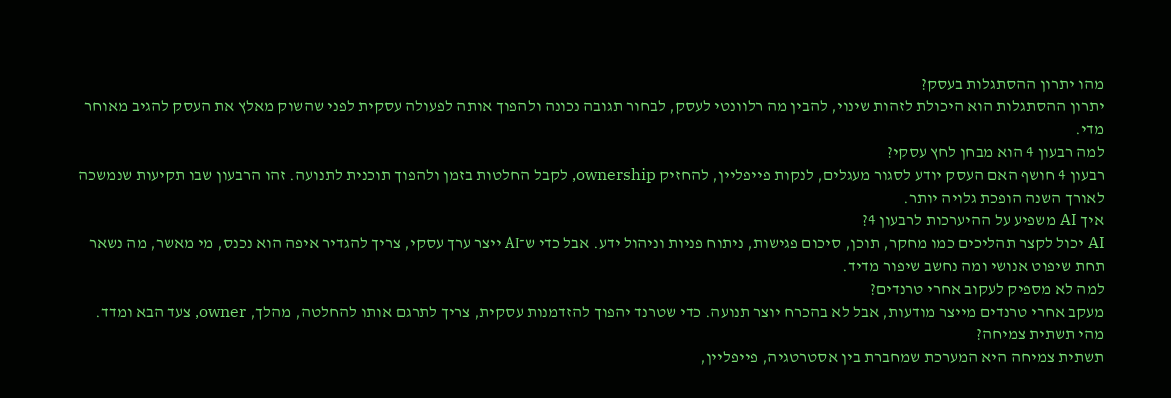מהו יתרון ההסתגלות בעסק?
יתרון ההסתגלות הוא היכולת לזהות שינוי, להבין מה רלוונטי לעסק, לבחור תגובה נכונה ולהפוך אותה לפעולה עסקית לפני שהשוק מאלץ את העסק להגיב מאוחר מדי.
למה רבעון 4 הוא מבחן לחץ עסקי?
רבעון 4 חושף האם העסק יודע לסגור מעגלים, לנקות פייפליין, להחזיק ownership, לקבל החלטות בזמן ולהפוך תוכנית לתנועה. זהו הרבעון שבו תקיעות שנמשכה לאורך השנה הופכת גלויה יותר.
איך AI משפיע על ההיערכות לרבעון 4?
AI יכול לקצר תהליכים כמו מחקר, תוכן, סיכום פגישות, ניתוח פניות וניהול ידע. אבל כדי ש־AI ייצר ערך עסקי, צריך להגדיר איפה הוא נכנס, מי מאשר, מה נשאר תחת שיפוט אנושי ומה נחשב שיפור מדיד.
למה לא מספיק לעקוב אחרי טרנדים?
מעקב אחרי טרנדים מייצר מודעות, אבל לא בהכרח יוצר תנועה. כדי שטרנד יהפוך להזדמנות עסקית, צריך לתרגם אותו להחלטה, מהלך, owner, צעד הבא ומדד.
מהי תשתית צמיחה?
תשתית צמיחה היא המערכת שמחברת בין אסטרטגיה, פייפליין,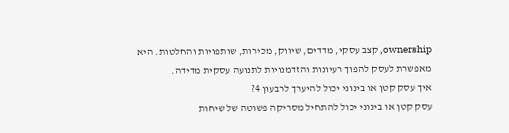ownership, קצב עסקי, מדדים, שיווק, מכירות, שותפויות והחלטות. היא מאפשרת לעסק להפוך רעיונות והזדמנויות לתנועה עסקית מדידה.
איך עסק קטן או בינוני יכול להיערך לרבעון 4?
עסק קטן או בינוני יכול להתחיל מסריקה פשוטה של שיחות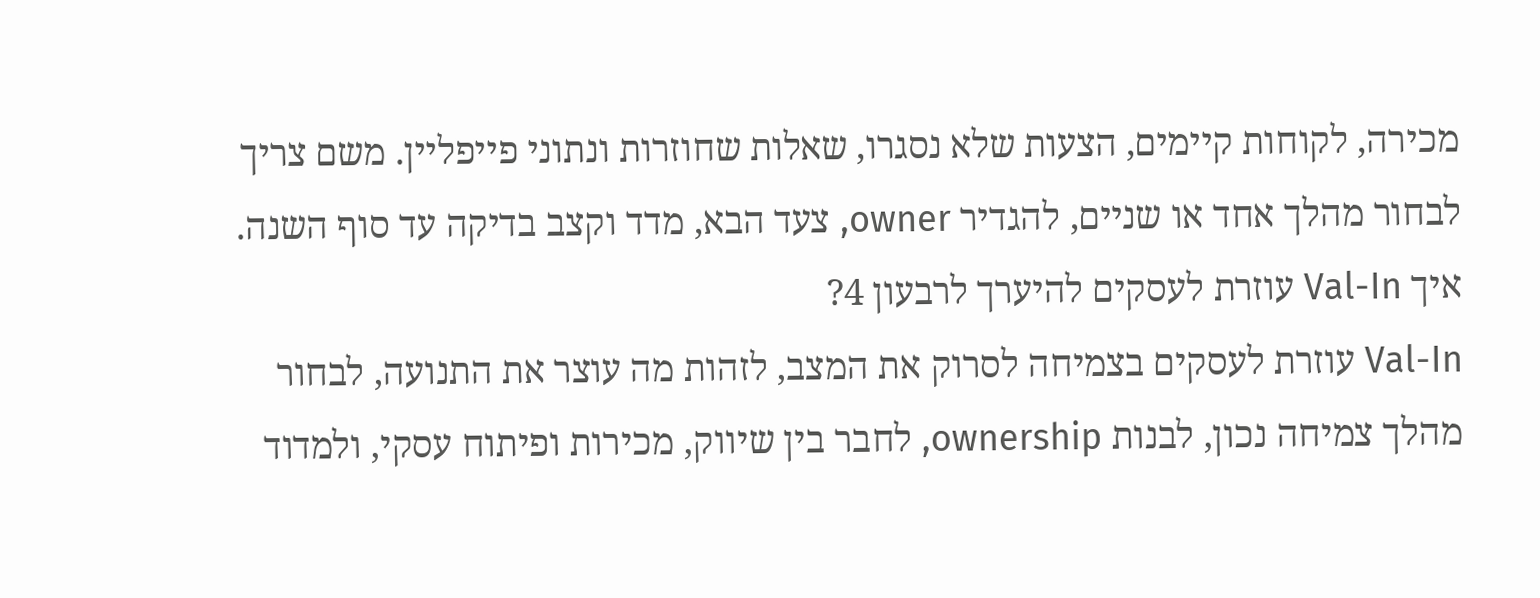מכירה, לקוחות קיימים, הצעות שלא נסגרו, שאלות שחוזרות ונתוני פייפליין. משם צריך לבחור מהלך אחד או שניים, להגדיר owner, צעד הבא, מדד וקצב בדיקה עד סוף השנה.
איך Val-In עוזרת לעסקים להיערך לרבעון 4?
Val-In עוזרת לעסקים בצמיחה לסרוק את המצב, לזהות מה עוצר את התנועה, לבחור מהלך צמיחה נכון, לבנות ownership, לחבר בין שיווק, מכירות ופיתוח עסקי, ולמדוד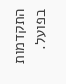התקדמות בפועל.